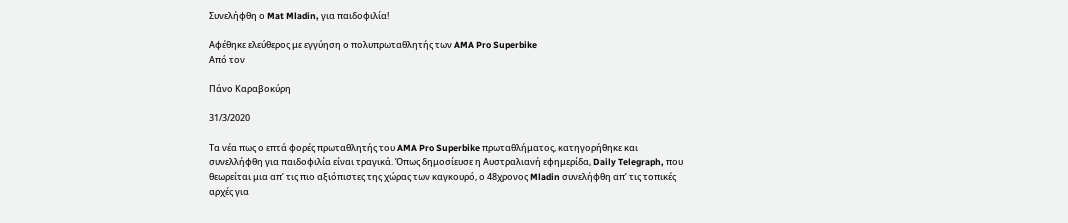Συνελήφθη ο Mat Mladin, για παιδοφιλία!

Αφέθηκε ελεύθερος με εγγύηση ο πολυπρωταθλητής των AMA Pro Superbike
Από τον

Πάνο Καραβοκύρη

31/3/2020

Τα νέα πως ο επτά φορές πρωταθλητής του AMA Pro Superbike πρωταθλήματος, κατηγορήθηκε και συνελλήφθη για παιδοφιλία είναι τραγικά. Όπως δημοσίευσε η Αυστραλιανή εφημερίδα, Daily Telegraph, που θεωρείται μια απ’ τις πιο αξιόπιστες της χώρας των καγκουρό, ο 48χρονος Mladin συνελήφθη απ’ τις τοπικές αρχές για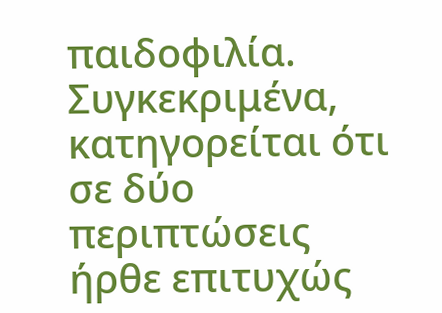παιδοφιλία. Συγκεκριμένα, κατηγορείται ότι σε δύο περιπτώσεις ήρθε επιτυχώς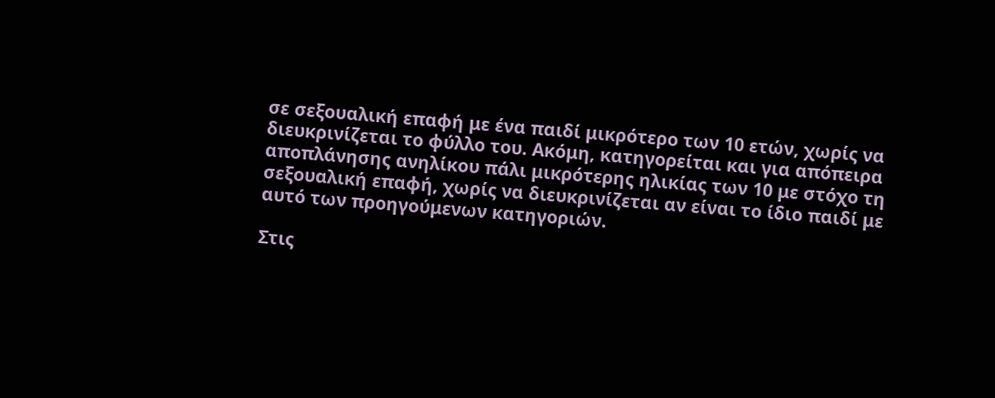σε σεξουαλική επαφή με ένα παιδί μικρότερο των 10 ετών, χωρίς να διευκρινίζεται το φύλλο του. Ακόμη, κατηγορείται και για απόπειρα αποπλάνησης ανηλίκου πάλι μικρότερης ηλικίας των 10 με στόχο τη σεξουαλική επαφή, χωρίς να διευκρινίζεται αν είναι το ίδιο παιδί με αυτό των προηγούμενων κατηγοριών.

Στις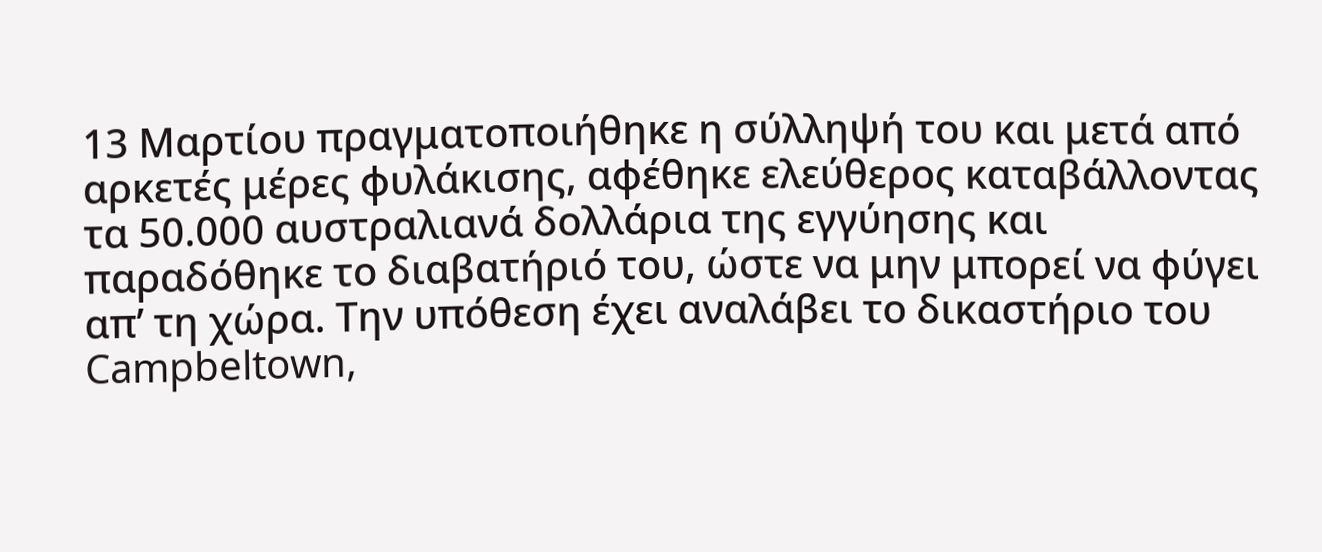13 Μαρτίου πραγματοποιήθηκε η σύλληψή του και μετά από αρκετές μέρες φυλάκισης, αφέθηκε ελεύθερος καταβάλλοντας τα 50.000 αυστραλιανά δολλάρια της εγγύησης και παραδόθηκε το διαβατήριό του, ώστε να μην μπορεί να φύγει απ’ τη χώρα. Την υπόθεση έχει αναλάβει το δικαστήριο του Campbeltown,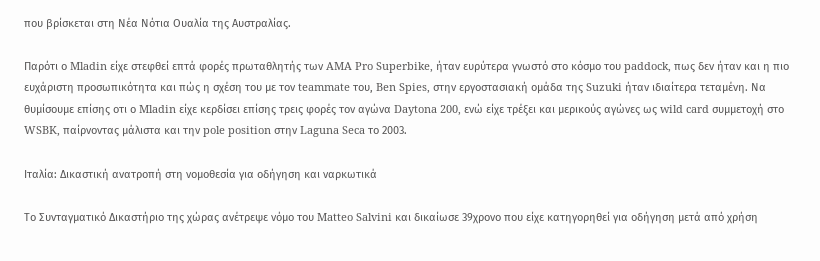που βρίσκεται στη Νέα Νότια Ουαλία της Αυστραλίας.

Παρότι ο Mladin είχε στεφθεί επτά φορές πρωταθλητής των AMA Pro Superbike, ήταν ευρύτερα γνωστό στο κόσμο του paddock, πως δεν ήταν και η πιο ευχάριστη προσωπικότητα και πώς η σχέση του με τον teammate του, Ben Spies, στην εργοστασιακή ομάδα της Suzuki ήταν ιδιαίτερα τεταμένη. Να θυμίσουμε επίσης οτι ο Mladin είχε κερδίσει επίσης τρεις φορές τον αγώνα Daytona 200, ενώ είχε τρέξει και μερικούς αγώνες ως wild card συμμετοχή στο WSBK, παίρνοντας μάλιστα και την pole position στην Laguna Seca το 2003.

Ιταλία: Δικαστική ανατροπή στη νομοθεσία για οδήγηση και ναρκωτικά

Το Συνταγματικό Δικαστήριο της χώρας ανέτρεψε νόμο του Matteo Salvini και δικαίωσε 39χρονο που είχε κατηγορηθεί για οδήγηση μετά από χρήση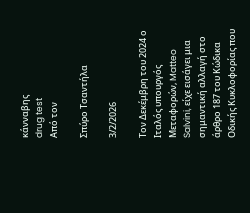κάνναβης
drug test
Από τον

Σπύρο Τσαντήλα

3/2/2026

Τον Δεκέμβρη του 2024 ο Ιταλός υπουργός Μεταφορών, Matteo Salvini, είχε εισάγει μια σημαντική αλλαγή στο άρθρο 187 του Κώδικα Οδικής Κυκλοφορίας που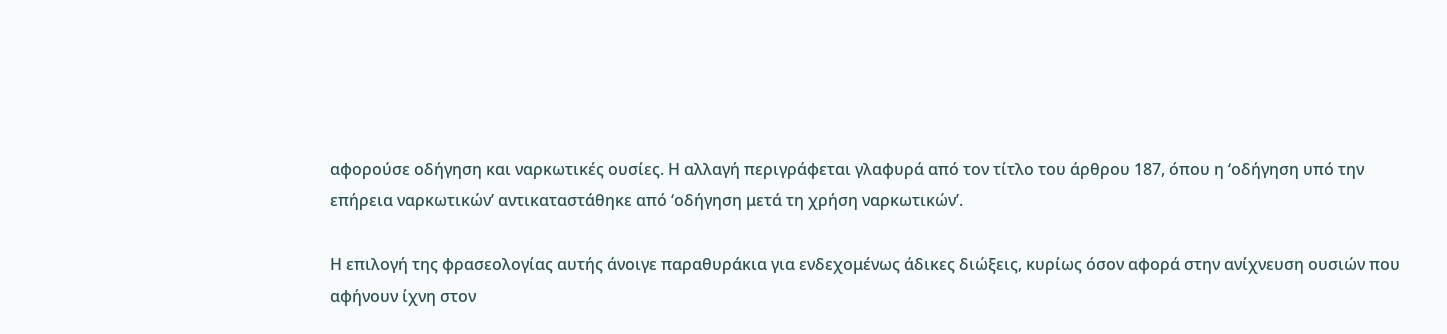αφορούσε οδήγηση και ναρκωτικές ουσίες. Η αλλαγή περιγράφεται γλαφυρά από τον τίτλο του άρθρου 187, όπου η ‘οδήγηση υπό την επήρεια ναρκωτικών’ αντικαταστάθηκε από ‘οδήγηση μετά τη χρήση ναρκωτικών’.

Η επιλογή της φρασεολογίας αυτής άνοιγε παραθυράκια για ενδεχομένως άδικες διώξεις, κυρίως όσον αφορά στην ανίχνευση ουσιών που αφήνουν ίχνη στον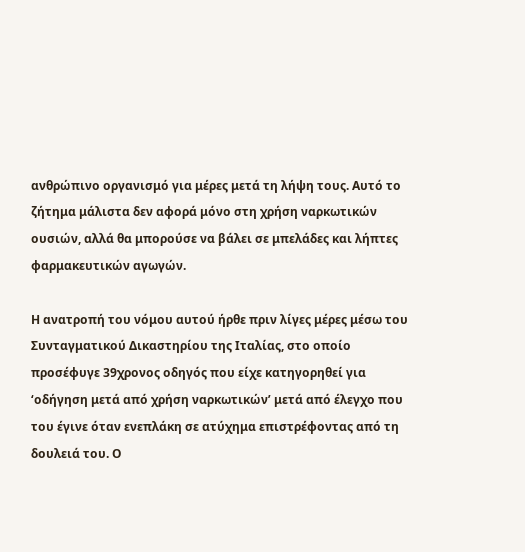ανθρώπινο οργανισμό για μέρες μετά τη λήψη τους. Αυτό το ζήτημα μάλιστα δεν αφορά μόνο στη χρήση ναρκωτικών ουσιών, αλλά θα μπορούσε να βάλει σε μπελάδες και λήπτες φαρμακευτικών αγωγών.

Η ανατροπή του νόμου αυτού ήρθε πριν λίγες μέρες μέσω του Συνταγματικού Δικαστηρίου της Ιταλίας, στο οποίο προσέφυγε 39χρονος οδηγός που είχε κατηγορηθεί για ‘οδήγηση μετά από χρήση ναρκωτικών’ μετά από έλεγχο που του έγινε όταν ενεπλάκη σε ατύχημα επιστρέφοντας από τη δουλειά του. Ο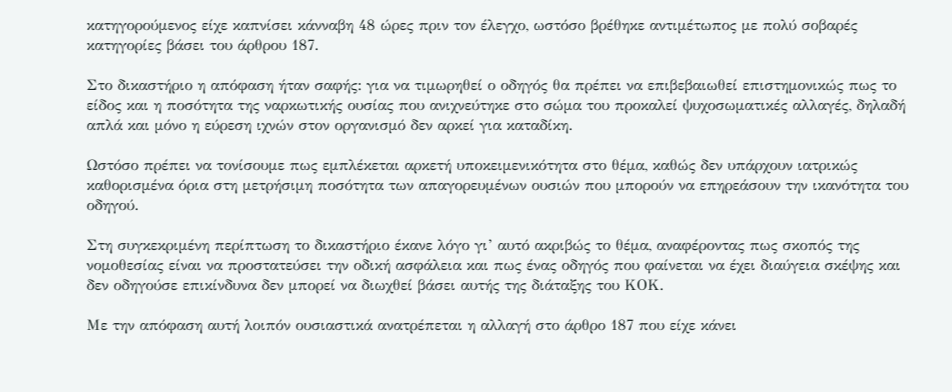κατηγορούμενος είχε καπνίσει κάνναβη 48 ώρες πριν τον έλεγχο, ωστόσο βρέθηκε αντιμέτωπος με πολύ σοβαρές κατηγορίες βάσει του άρθρου 187.

Στο δικαστήριο η απόφαση ήταν σαφής: για να τιμωρηθεί ο οδηγός θα πρέπει να επιβεβαιωθεί επιστημονικώς πως το είδος και η ποσότητα της ναρκωτικής ουσίας που ανιχνεύτηκε στο σώμα του προκαλεί ψυχοσωματικές αλλαγές, δηλαδή απλά και μόνο η εύρεση ιχνών στον οργανισμό δεν αρκεί για καταδίκη.

Ωστόσο πρέπει να τονίσουμε πως εμπλέκεται αρκετή υποκειμενικότητα στο θέμα, καθώς δεν υπάρχουν ιατρικώς καθορισμένα όρια στη μετρήσιμη ποσότητα των απαγορευμένων ουσιών που μπορούν να επηρεάσουν την ικανότητα του οδηγού.

Στη συγκεκριμένη περίπτωση το δικαστήριο έκανε λόγο γι’ αυτό ακριβώς το θέμα, αναφέροντας πως σκοπός της νομοθεσίας είναι να προστατεύσει την οδική ασφάλεια και πως ένας οδηγός που φαίνεται να έχει διαύγεια σκέψης και δεν οδηγούσε επικίνδυνα δεν μπορεί να διωχθεί βάσει αυτής της διάταξης του ΚΟΚ.

Με την απόφαση αυτή λοιπόν ουσιαστικά ανατρέπεται η αλλαγή στο άρθρο 187 που είχε κάνει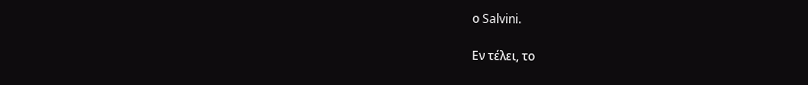ο Salvini.

Εν τέλει, το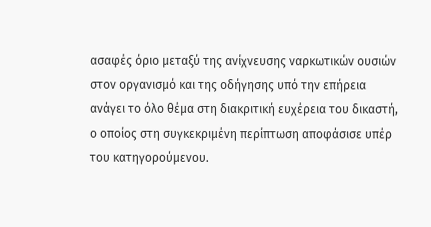ασαφές όριο μεταξύ της ανίχνευσης ναρκωτικών ουσιών στον οργανισμό και της οδήγησης υπό την επήρεια ανάγει το όλο θέμα στη διακριτική ευχέρεια του δικαστή, ο οποίος στη συγκεκριμένη περίπτωση αποφάσισε υπέρ του κατηγορούμενου.